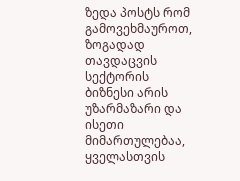ზედა პოსტს რომ გამოვეხმაუროთ, ზოგადად თავდაცვის სექტორის ბიზნესი არის უზარმაზარი და ისეთი მიმართულებაა, ყველასთვის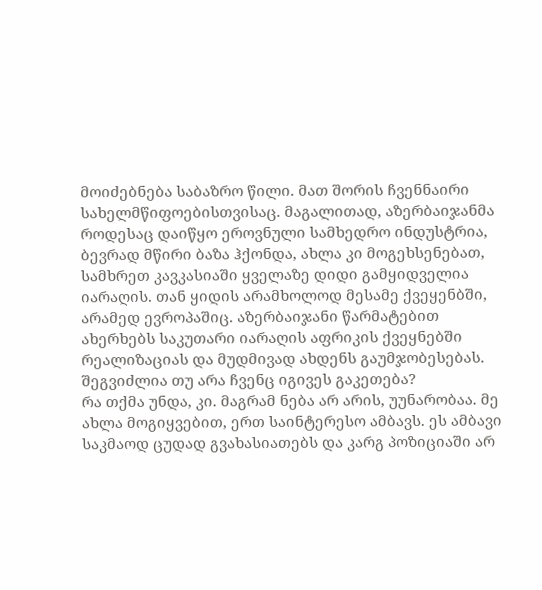მოიძებნება საბაზრო წილი. მათ შორის ჩვენნაირი სახელმწიფოებისთვისაც. მაგალითად, აზერბაიჯანმა როდესაც დაიწყო ეროვნული სამხედრო ინდუსტრია, ბევრად მწირი ბაზა ჰქონდა, ახლა კი მოგეხსენებათ, სამხრეთ კავკასიაში ყველაზე დიდი გამყიდველია იარაღის. თან ყიდის არამხოლოდ მესამე ქვეყენბში, არამედ ევროპაშიც. აზერბაიჯანი წარმატებით ახერხებს საკუთარი იარაღის აფრიკის ქვეყნებში რეალიზაციას და მუდმივად ახდენს გაუმჯობესებას.
შეგვიძლია თუ არა ჩვენც იგივეს გაკეთება?
რა თქმა უნდა, კი. მაგრამ ნება არ არის, უუნარობაა. მე ახლა მოგიყვებით, ერთ საინტერესო ამბავს. ეს ამბავი საკმაოდ ცუდად გვახასიათებს და კარგ პოზიციაში არ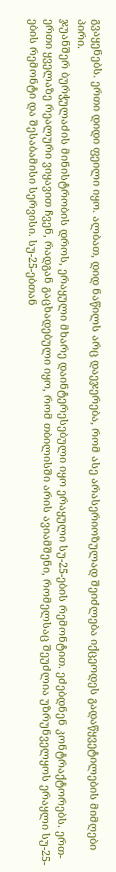გვაყენებს. ერთი დიდი ფეილი იყო. ალბათ, დიდ ნაწილს არც დაეჯერება, რომ ასე არასერიოზულად შეიძლება იქცეოდეს გადაწყვეტილების მიმღები პირი.
ჯუანშერ ბურჭულაძის მინისტრობის დროს, ერაყული მხარე დაინტერესებული იყო ერაყული სუ-25-ების რემონტით. ეძებდნენ კონტრაქტორებს. ერთ-ერთი ყველაზე რეალური ვიყავით ჩვენ, რადგან გაცხადებული იყო, რომ თბილისში არის ავიამშენი, რომელსაც შეუძლია უზრუნველყოს ერაყლი სუ-25-ების რემონტი და შესაბამისი სერვისი. სუ-25-ებთან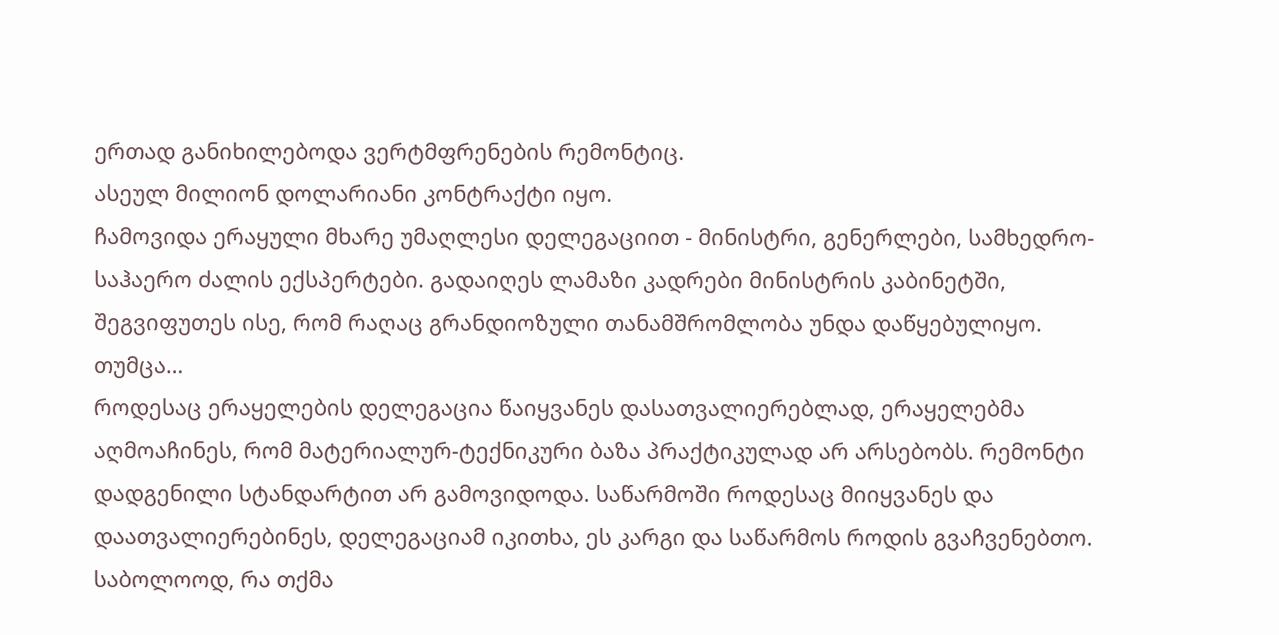ერთად განიხილებოდა ვერტმფრენების რემონტიც.
ასეულ მილიონ დოლარიანი კონტრაქტი იყო.
ჩამოვიდა ერაყული მხარე უმაღლესი დელეგაციით - მინისტრი, გენერლები, სამხედრო-საჰაერო ძალის ექსპერტები. გადაიღეს ლამაზი კადრები მინისტრის კაბინეტში, შეგვიფუთეს ისე, რომ რაღაც გრანდიოზული თანამშრომლობა უნდა დაწყებულიყო. თუმცა…
როდესაც ერაყელების დელეგაცია წაიყვანეს დასათვალიერებლად, ერაყელებმა აღმოაჩინეს, რომ მატერიალურ-ტექნიკური ბაზა პრაქტიკულად არ არსებობს. რემონტი დადგენილი სტანდარტით არ გამოვიდოდა. საწარმოში როდესაც მიიყვანეს და დაათვალიერებინეს, დელეგაციამ იკითხა, ეს კარგი და საწარმოს როდის გვაჩვენებთო.
საბოლოოდ, რა თქმა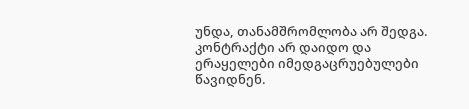უნდა, თანამშრომლობა არ შედგა. კონტრაქტი არ დაიდო და ერაყელები იმედგაცრუებულები წავიდნენ.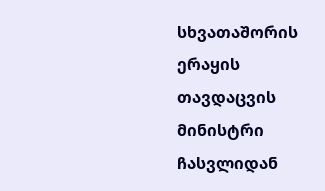სხვათაშორის ერაყის თავდაცვის მინისტრი ჩასვლიდან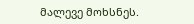მალევე მოხსნეს.